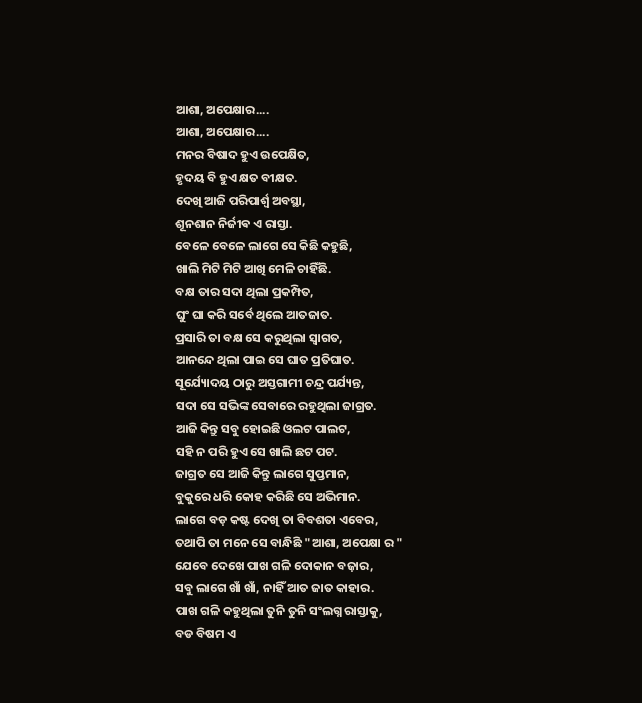ଆଶା, ଅପେକ୍ଷାର....
ଆଶା, ଅପେକ୍ଷାର....
ମନର ବିଷାଦ ହୁଏ ଉପେକ୍ଷିତ,
ହୃଦୟ ବି ହୁଏ କ୍ଷତ ବୀକ୍ଷତ.
ଦେଖି ଆଜି ପରିପାର୍ଶ୍ୱ ଅବସ୍ଥା,
ଶୂନଶାନ ନିର୍ଜୀଵ ଏ ରାସ୍ତା.
ବେଳେ ବେଳେ ଲାଗେ ସେ କିଛି କହୁଛି,
ଖାଲି ମିଟି ମିଟି ଆଖି ମେଳି ଚାହିଁଛି.
ବକ୍ଷ ତାର ସଦା ଥିଲା ପ୍ରକମ୍ପିତ,
ଘୁଂ ଘା କରି ସର୍ବେ ଥିଲେ ଆତଜାତ.
ପ୍ରସାରି ତା ବକ୍ଷ ସେ କରୁଥିଲା ସ୍ୱାଗତ,
ଆନନ୍ଦେ ଥିଲା ପାଇ ସେ ଘାତ ପ୍ରତିଘାତ.
ସୂର୍ଯ୍ୟୋଦୟ ଠାରୁ ଅସ୍ତଗାମୀ ଚନ୍ଦ୍ର ପର୍ଯ୍ୟନ୍ତ,
ସଦା ସେ ସଭିଙ୍କ ସେବାରେ ରହୁଥିଲା ଜାଗ୍ରତ.
ଆଜି କିନ୍ତୁ ସବୁ ହୋଇଛି ଓଲଟ ପାଲଟ,
ସହି ନ ପରି ହୁଏ ସେ ଖାଲି ଛଟ ପଟ.
ଜାଗ୍ରତ ସେ ଆଜି କିନ୍ତୁ ଲାଗେ ସୁପ୍ତମାନ,
ବୁକୁରେ ଧରି କୋହ କରିଛି ସେ ଅଭିମାନ.
ଲାଗେ ବଡ଼ କଷ୍ଟ ଦେଖି ତା ବିବଶତା ଏବେର,
ତଥାପି ତା ମନେ ସେ ବାନ୍ଧିଛି "ଆଶା, ଅପେକ୍ଷା ର "
ଯେବେ ଦେଖେ ପାଖ ଗଳି ଦୋକାନ ବଜ଼ାର,
ସବୁ ଲାଗେ ଖାଁ ଖାଁ, ନାହିଁ ଆତ ଜାତ କାହାର.
ପାଖ ଗଳି କହୁଥିଲା ତୁନି ତୁନି ସଂଲଗ୍ନ ରାସ୍ତାକୁ,
ବଡ ବିଷମ ଏ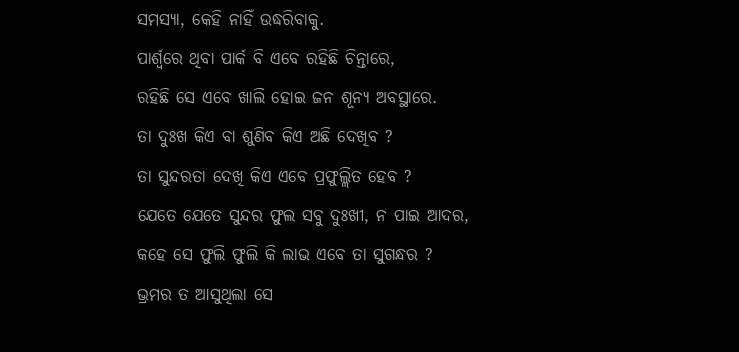ସମସ୍ୟା, କେହି ନାହିଁ ଉଦ୍ଧରିବାକୁ.
ପାର୍ଶ୍ୱରେ ଥିବା ପାର୍କ ବି ଏବେ ରହିଛି ଚିନ୍ତାରେ,
ରହିଛି ସେ ଏବେ ଖାଲି ହୋଇ ଜନ ଶୂନ୍ୟ ଅବସ୍ଥାରେ.
ତା ଦୁଃଖ କିଏ ବା ଶୁଣିବ କିଏ ଅଛି ଦେଖିବ ?
ତା ସୁନ୍ଦରତା ଦେଖି କିଏ ଏବେ ପ୍ରଫୁଲ୍ଲିତ ହେବ ?
ଯେତେ ଯେତେ ସୁନ୍ଦର ଫୁଲ ସବୁ ଦୁଃଖୀ, ନ ପାଇ ଆଦର,
କହେ ସେ ଫୁଲି ଫୁଲି କି ଲାଭ ଏବେ ତା ସୁଗନ୍ଧର ?
ଭ୍ରମର ତ ଆସୁଥିଲା ସେ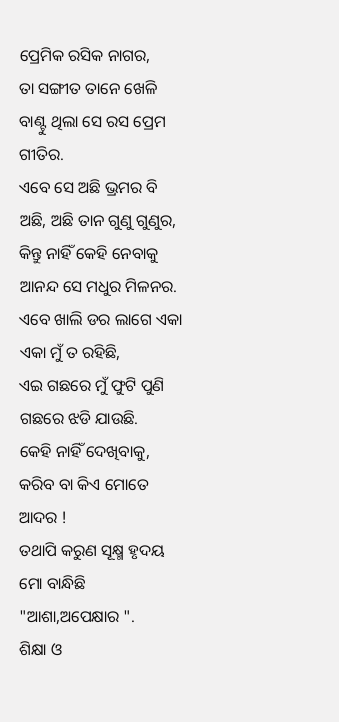ପ୍ରେମିକ ରସିକ ନାଗର,
ତା ସଙ୍ଗୀତ ତାନେ ଖେଳି ବାଣ୍ଟୁ ଥିଲା ସେ ରସ ପ୍ରେମ ଗୀତିର.
ଏବେ ସେ ଅଛି ଭ୍ରମର ବି ଅଛି, ଅଛି ତାନ ଗୁଣୁ ଗୁଣୁର,
କିନ୍ତୁ ନାହିଁ କେହି ନେବାକୁ ଆନନ୍ଦ ସେ ମଧୁର ମିଳନର.
ଏବେ ଖାଲି ଡର ଲାଗେ ଏକା ଏକା ମୁଁ ତ ରହିଛି,
ଏଇ ଗଛରେ ମୁଁ ଫୁଟି ପୁଣି ଗଛରେ ଝଡି ଯାଉଛି.
କେହି ନାହିଁ ଦେଖିବାକୁ, କରିବ ବା କିଏ ମୋତେ ଆଦର !
ତଥାପି କରୁଣ ସୂକ୍ଷ୍ମ ହୃଦୟ ମୋ ବାନ୍ଧିଛି "ଆଶା,ଅପେକ୍ଷାର ".
ଶିକ୍ଷା ଓ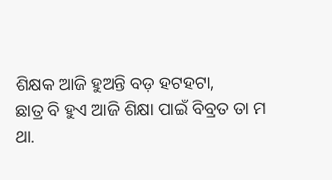ଶିକ୍ଷକ ଆଜି ହୁଅନ୍ତି ବଡ଼ ହଟହଟା,
ଛାତ୍ର ବି ହୁଏ ଆଜି ଶିକ୍ଷା ପାଇଁ ବିବ୍ରତ ତା ମ
ଥା.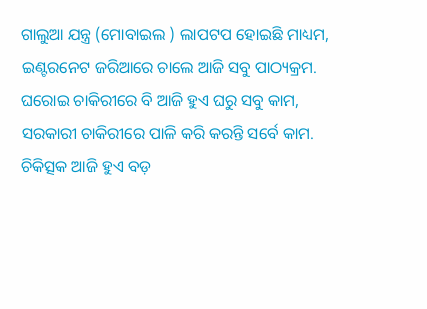ଗାଲୁଆ ଯନ୍ତ୍ର (ମୋବାଇଲ ) ଲାପଟପ ହୋଇଛି ମାଧ୍ୟମ,
ଇଣ୍ଟରନେଟ ଜରିଆରେ ଚାଲେ ଆଜି ସବୁ ପାଠ୍ୟକ୍ରମ.
ଘରୋଇ ଚାକିରୀରେ ବି ଆଜି ହୁଏ ଘରୁ ସବୁ କାମ,
ସରକାରୀ ଚାକିରୀରେ ପାଳି କରି କରନ୍ତି ସର୍ବେ କାମ.
ଚିକିତ୍ସକ ଆଜି ହୁଏ ବଡ଼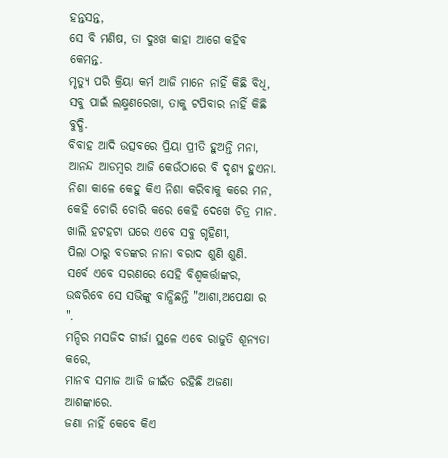ହନ୍ତସନ୍ତ,
ସେ ବି ମଣିଷ, ତା ଦୁଃଖ କାହା ଆଗେ କହିବ କେମନ୍ତ.
ମୃତ୍ୟୁ ପରି କ୍ରିୟା କର୍ମ ଆଜି ମାନେ ନାହିଁ କିଛି ବିଧି,
ସବୁ ପାଇଁ ଲକ୍ଷ୍ମଣରେଖା, ତାକୁ ଟପିବାର ନାହିଁ କିଛି ବୁଦ୍ଧି.
ବିବାହ ଆଦି ଉତ୍ସବରେ ପ୍ରିୟା ପ୍ରୀତି ହୁଅନ୍ତି ମନା,
ଆନନ୍ଦ ଆଡମ୍ବର ଆଜି କେଉଁଠାରେ ବି ଦୃଶ୍ୟ ହୁଏନା.
ନିଶା କାଳେ କେହୁ କିଏ ନିଶା କରିବାକୁ କରେ ମନ,
କେହି ଚୋରି ଚୋରି କରେ କେହି ଦେଖେ ଚିତ୍ର ମାନ.
ଖାଲି ହଟହଟା ଘରେ ଏବେ ସବୁ ଗୃହିଣୀ,
ପିଲା ଠାରୁ ବଡଙ୍କର ନାନା ବରାଦ ଶୁଣି ଶୁଣି.
ସର୍ବେ ଏବେ ସରଣରେ ସେହି ବିଶ୍ୱକର୍ତ୍ତାଙ୍କର,
ଉଦ୍ଧରିବେ ସେ ସଭିଙ୍କୁ ବାନ୍ଧିଛନ୍ତି "ଆଶା,ଅପେକ୍ଷା ର ".
ମନ୍ଦିର ମସଜିଦ ଗୀର୍ଜା ସ୍ଥଳେ ଏବେ ରାଜୁତି ଶୂନ୍ୟତା କରେ,
ମାନବ ସମାଜ ଆଜି ଜୀଇଁତ ରହିଛି ଅଜଣା ଆଶଙ୍କାରେ.
ଜଣା ନାହିଁ କେବେ କିଏ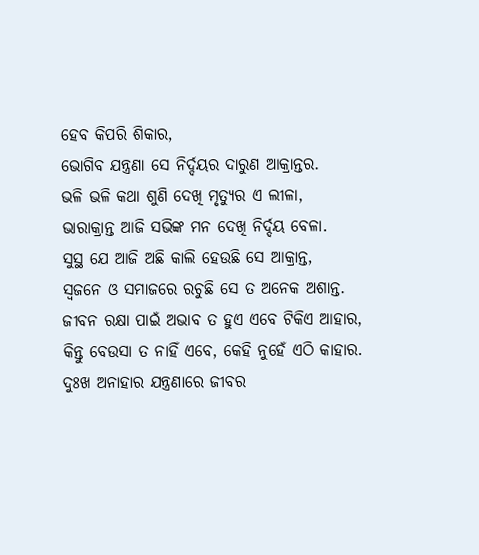ହେବ କିପରି ଶିକାର,
ଭୋଗିବ ଯନ୍ତ୍ରଣା ସେ ନିର୍ଦ୍ଦୟର ଦାରୁଣ ଆକ୍ରାନ୍ତର.
ଭଳି ଭଳି କଥା ଶୁଣି ଦେଖି ମୃତ୍ୟୁର ଏ ଲୀଳା,
ଭାରାକ୍ରାନ୍ତ ଆଜି ସଭିଙ୍କ ମନ ଦେଖି ନିର୍ଦ୍ଦୟ ବେଳା.
ସୁସ୍ଥ ଯେ ଆଜି ଅଛି କାଲି ହେଉଛି ସେ ଆକ୍ରାନ୍ତ,
ସ୍ଵଜନେ ଓ ସମାଜରେ ରଚୁଛି ସେ ତ ଅନେକ ଅଶାନ୍ତ.
ଜୀବନ ରକ୍ଷା ପାଇଁ ଅଭାବ ତ ହୁଏ ଏବେ ଟିକିଏ ଆହାର,
କିନ୍ତୁ ବେଉସା ତ ନାହିଁ ଏବେ, କେହି ନୁହେଁ ଏଠି କାହାର.
ଦୁଃଖ ଅନାହାର ଯନ୍ତ୍ରଣାରେ ଜୀବର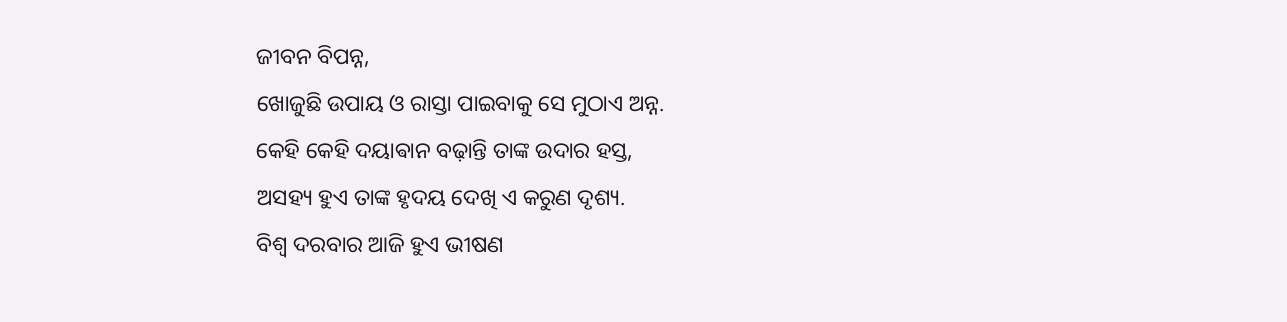ଜୀବନ ବିପନ୍ନ,
ଖୋଜୁଛି ଉପାୟ ଓ ରାସ୍ତା ପାଇବାକୁ ସେ ମୁଠାଏ ଅନ୍ନ.
କେହି କେହି ଦୟାଵାନ ବଢ଼ାନ୍ତି ତାଙ୍କ ଉଦାର ହସ୍ତ,
ଅସହ୍ୟ ହୁଏ ତାଙ୍କ ହୃଦୟ ଦେଖି ଏ କରୁଣ ଦୃଶ୍ୟ.
ବିଶ୍ୱ ଦରବାର ଆଜି ହୁଏ ଭୀଷଣ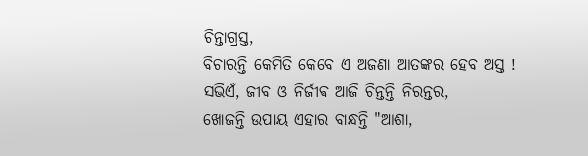ଚିନ୍ତାଗ୍ରସ୍ତ,
ବିଚାରନ୍ତି କେମିତି କେବେ ଏ ଅଜଣା ଆତଙ୍କର ହେବ ଅସ୍ତ !
ସଭିଏଁ, ଜୀବ ଓ ନିର୍ଜୀଵ ଆଜି ଚିନ୍ତନ୍ତି ନିରନ୍ତର,
ଖୋଜନ୍ତି ଉପାୟ ଏହାର ବାନ୍ଧନ୍ତି "ଆଶା,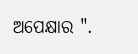ଅପେକ୍ଷାର ".